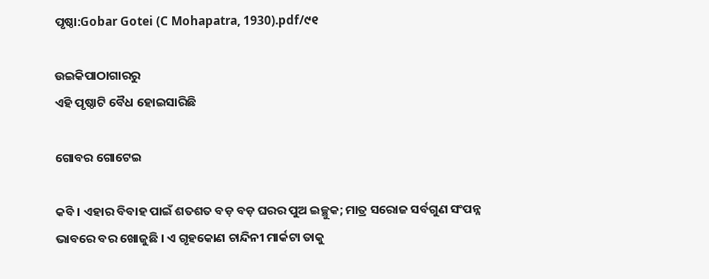ପୃଷ୍ଠା:Gobar Gotei (C Mohapatra, 1930).pdf/୯୧

ଉଇକିପାଠାଗାର‌ରୁ
ଏହି ପୃଷ୍ଠାଟି ବୈଧ ହୋଇସାରିଛି

ଗୋବର ଗୋଟେଇ

କବି । ଏହାର ବିବାହ ପାଇଁ ଶତଶତ ବଡ଼ ବଡ଼ ଘରର ପୁଅ ଇଚ୍ଛୁକ; ମାତ୍ର ସରୋଜ ସର୍ବଗୁଣ ସଂପନ୍ନ ଭାବରେ ବର ଖୋଜୁଛି । ଏ ଗୃହକୋଣ ଚାନ୍ଦିନୀ ମାର୍କଟା ତାକୁ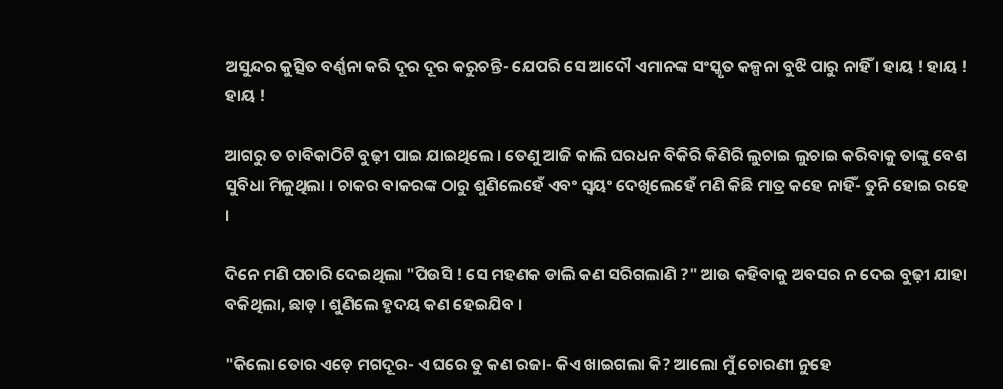ଅସୁନ୍ଦର କୁତ୍ସିତ ବର୍ଣ୍ଣନା କରି ଦୂର ଦୂର କରୁଚନ୍ତି- ଯେପରି ସେ ଆଦୌ ଏମାନଙ୍କ ସଂସ୍କୃତ କଳ୍ପନା ବୁଝି ପାରୁ ନାହିଁ । ହାୟ ! ହାୟ ! ହାୟ !

ଆଗରୁ ତ ଚାବିକାଠିଟି ବୁଢ଼ୀ ପାଇ ଯାଇଥିଲେ । ତେଣୁ ଆଜି କାଲି ଘରଧନ ବିକିରି କିଣିରି ଲୁଚାଇ ଲୁଚାଇ କରିବାକୁ ତାଙ୍କୁ ବେଶ ସୁବିଧା ମିଳୁଥିଲା । ଚାକର ବାକରଙ୍କ ଠାରୁ ଶୁଣିଲେହେଁ ଏବଂ ସ୍ୱୟଂ ଦେଖିଲେହେଁ ମଣି କିଛି ମାତ୍ର କ‌ହେ ନାହିଁ- ତୁନି ହୋଇ ରହେ ।

ଦିନେ ମଣି ପଚାରି ଦେଇଥିଲା "ପିଉସି ! ସେ ମହଣକ ଡାଲି କଣ ସରିଗଲାଣି ?" ଆଉ କ‌ହିବାକୁ ଅବସର ନ ଦେଇ ବୁଢ଼ୀ ଯାହା ବକିଥିଲା, ଛାଡ଼ । ଶୁଣିଲେ ହୃଦୟ କଣ ହେଇଯିବ ।

"କିଲୋ ତୋର ଏଡ଼େ ମଗଦୂର- ଏ ଘରେ ତୁ କଣ ରଜା- କିଏ ଖାଇଗଲା କି? ଆଲୋ ମୁଁ ଚୋରଣୀ ନୁହେ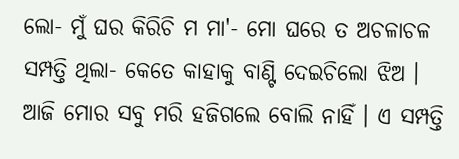ଲୋ- ମୁଁ ଘର କିରିଚି ମ ମା'- ମୋ ଘରେ ତ ଅଚଳାଚଳ ସମ୍ପତ୍ତି ଥିଲା- କେତେ କାହାକୁ ବାଣ୍ଟି ଦେଇଚିଲୋ ଝିଅ । ଆଜି ମୋର ସବୁ ମରି ହଜିଗଲେ ବୋଲି ନାହିଁ । ଏ ସମ୍ପତ୍ତି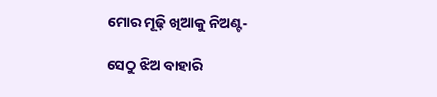ମୋର ମୂଢ଼ି ଖିଆକୁ ନିଅଣ୍ଟ-

ସେଠୁ ଝିଅ ବାହାରି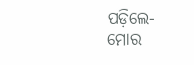ପଡ଼ିଲେ- ମୋର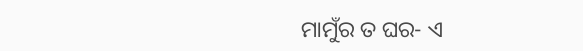ମାମୁଁର ତ ଘର- ଏ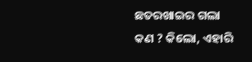ଛତରଖାଇର ଗଲା କଣ ? କିଲୋ, ଏହାରି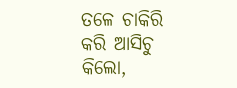ତଳେ ଚାକିରି କରି ଆସିଚୁ କିଲୋ,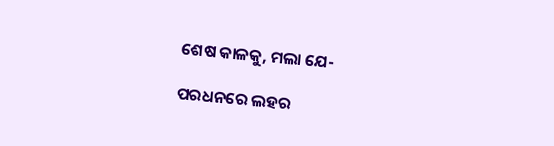ଶେଷ କାଳକୁ, ମଲା ଯେ-

ପରଧନରେ ଲହର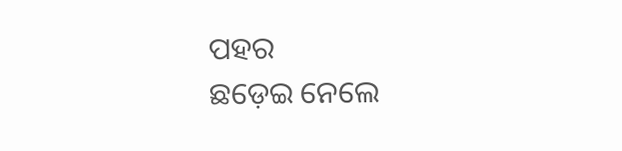ପ‌ହର
ଛଡ଼େଇ ନେଲେ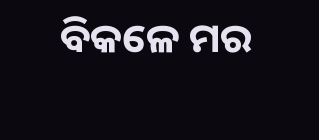ବିକଳେ ମର